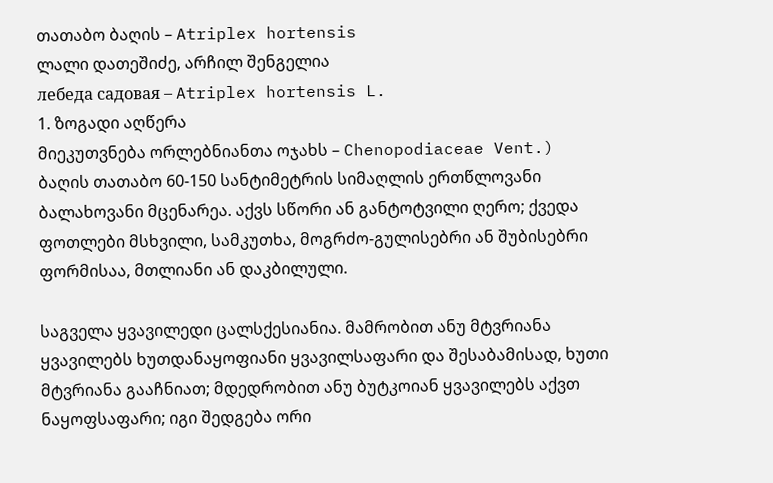თათაბო ბაღის – Atriplex hortensis
ლალი დათეშიძე, არჩილ შენგელია
лебеда садовая – Atriplex hortensis L.
1. ზოგადი აღწერა
მიეკუთვნება ორლებნიანთა ოჯახს – Chenopodiaceae Vent.) ბაღის თათაბო 60-150 სანტიმეტრის სიმაღლის ერთწლოვანი ბალახოვანი მცენარეა. აქვს სწორი ან განტოტვილი ღერო; ქვედა ფოთლები მსხვილი, სამკუთხა, მოგრძო-გულისებრი ან შუბისებრი ფორმისაა, მთლიანი ან დაკბილული.

საგველა ყვავილედი ცალსქესიანია. მამრობით ანუ მტვრიანა ყვავილებს ხუთდანაყოფიანი ყვავილსაფარი და შესაბამისად, ხუთი მტვრიანა გააჩნიათ; მდედრობით ანუ ბუტკოიან ყვავილებს აქვთ ნაყოფსაფარი; იგი შედგება ორი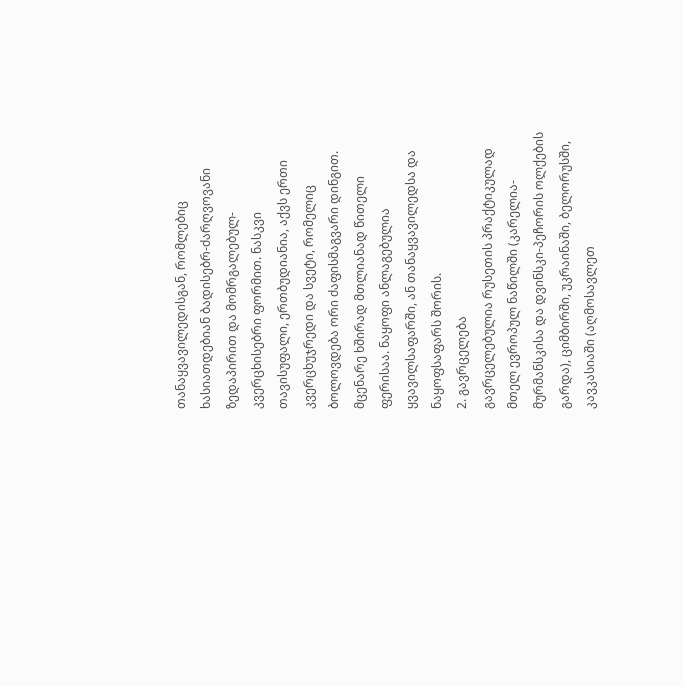თანაყვავილედისგან, რომლებიც ხასიათდებიან ბადისებრ-ძარღვოვანი ზედაპირით და მომრგალებულ-კვერცხისებრი ფორმით. ნასკვი თავისუფალი, ერთბუდიანია, აქვს ერთი კვერცხუჯრედი და სვეტი, რომელიც ბოლოვდება ორი ძაფისმაგვარი დინგით. მცენარე ხშირად მთლიანად წითელი ფერისაა. ნაყოფი ანლაგებულია ყვავილსაფარში, ან თანაყვავილედსა და ნაყოფსაფარს შორის.
2. გავრცელება
გავრცელებულია რუსეთის პრაქტიკულად მთელ ევროპულ ნაწილში (კარელია-მურმანსკისა და დვინსკი-პეჩორის ოლქების გარდა), ციმბირში, უკრაინაში, ბელორუსში, კავკასიაში (აღმოსავლეთ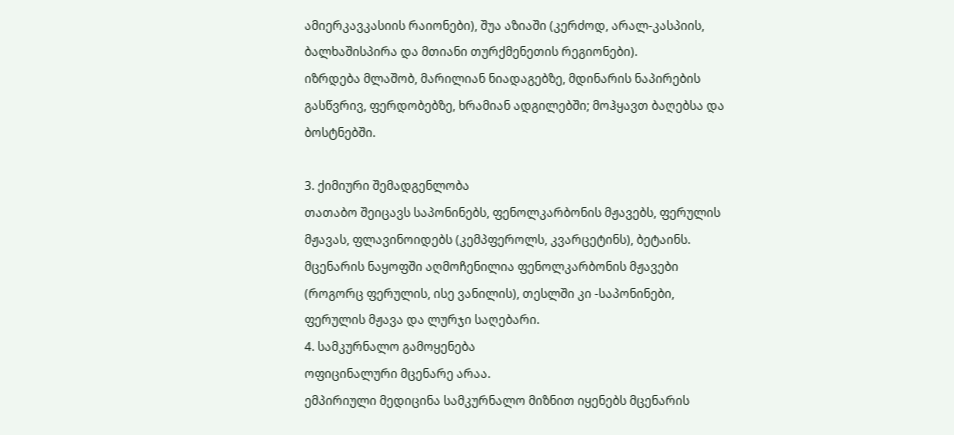ამიერკავკასიის რაიონები), შუა აზიაში (კერძოდ, არალ-კასპიის, ბალხაშისპირა და მთიანი თურქმენეთის რეგიონები).
იზრდება მლაშობ, მარილიან ნიადაგებზე, მდინარის ნაპირების გასწვრივ, ფერდობებზე, ხრამიან ადგილებში; მოჰყავთ ბაღებსა და ბოსტნებში.

3. ქიმიური შემადგენლობა
თათაბო შეიცავს საპონინებს, ფენოლკარბონის მჟავებს, ფერულის მჟავას, ფლავინოიდებს (კემპფეროლს, კვარცეტინს), ბეტაინს. მცენარის ნაყოფში აღმოჩენილია ფენოლკარბონის მჟავები (როგორც ფერულის, ისე ვანილის), თესლში კი -საპონინები, ფერულის მჟავა და ლურჯი საღებარი.
4. სამკურნალო გამოყენება
ოფიცინალური მცენარე არაა.
ემპირიული მედიცინა სამკურნალო მიზნით იყენებს მცენარის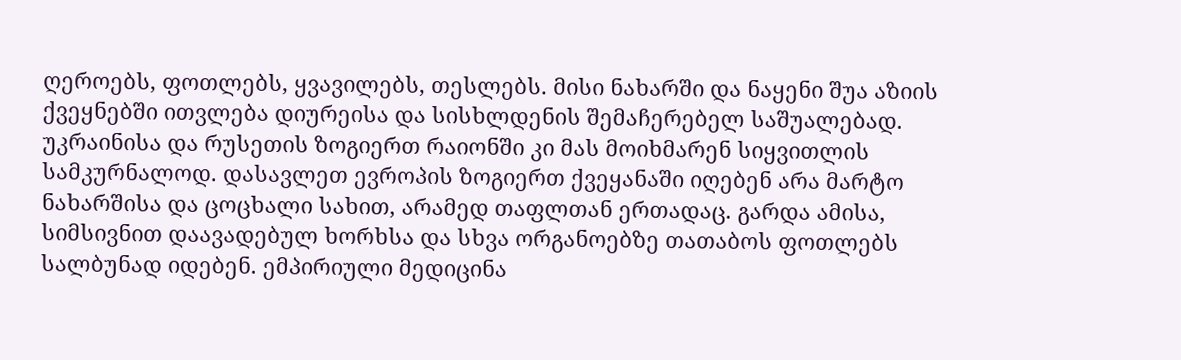ღეროებს, ფოთლებს, ყვავილებს, თესლებს. მისი ნახარში და ნაყენი შუა აზიის ქვეყნებში ითვლება დიურეისა და სისხლდენის შემაჩერებელ საშუალებად. უკრაინისა და რუსეთის ზოგიერთ რაიონში კი მას მოიხმარენ სიყვითლის სამკურნალოდ. დასავლეთ ევროპის ზოგიერთ ქვეყანაში იღებენ არა მარტო ნახარშისა და ცოცხალი სახით, არამედ თაფლთან ერთადაც. გარდა ამისა, სიმსივნით დაავადებულ ხორხსა და სხვა ორგანოებზე თათაბოს ფოთლებს სალბუნად იდებენ. ემპირიული მედიცინა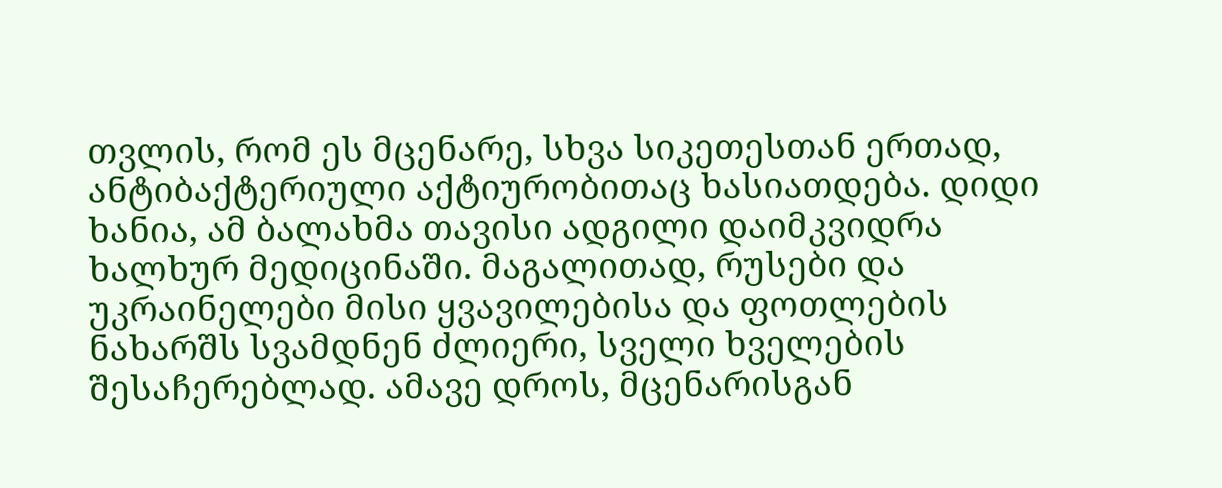თვლის, რომ ეს მცენარე, სხვა სიკეთესთან ერთად, ანტიბაქტერიული აქტიურობითაც ხასიათდება. დიდი ხანია, ამ ბალახმა თავისი ადგილი დაიმკვიდრა ხალხურ მედიცინაში. მაგალითად, რუსები და უკრაინელები მისი ყვავილებისა და ფოთლების ნახარშს სვამდნენ ძლიერი, სველი ხველების შესაჩერებლად. ამავე დროს, მცენარისგან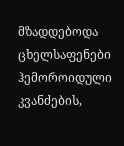მზადდებოდა ცხელსაფენები ჰემოროიდული კვანძების,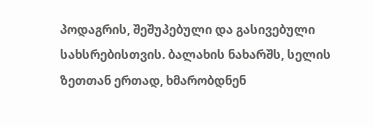პოდაგრის, შეშუპებული და გასივებული სახსრებისთვის. ბალახის ნახარშს, სელის ზეთთან ერთად, ხმარობდნენ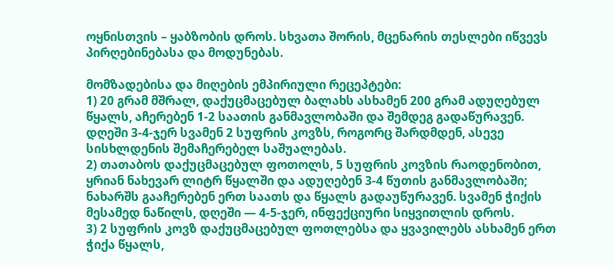ოყნისთვის – ყაბზობის დროს. სხვათა შორის, მცენარის თესლები იწვევს პირღებინებასა და მოდუნებას.

მომზადებისა და მიღების ემპირიული რეცეპტები:
1) 20 გრამ მშრალ, დაქუცმაცებულ ბალახს ასხამენ 200 გრამ ადუღებულ წყალს, აჩერებენ 1-2 საათის განმავლობაში და შემდეგ გადაწურავენ. დღეში 3-4-ჯერ სვამენ 2 სუფრის კოვზს, როგორც შარდმდენ, ასევე სისხლდენის შემაჩერებელ საშუალებას.
2) თათაბოს დაქუცმაცებულ ფოთოლს, 5 სუფრის კოვზის რაოდენობით, ყრიან ნახევარ ლიტრ წყალში და ადუღებენ 3-4 წუთის განმავლობაში; ნახარშს გააჩერებენ ერთ საათს და წყალს გადაუწურავენ. სვამენ ჭიქის მესამედ ნაწილს, დღეში — 4-5-ჯერ, ინფექციური სიყვითლის დროს.
3) 2 სუფრის კოვზ დაქუცმაცებულ ფოთლებსა და ყვავილებს ასხამენ ერთ ჭიქა წყალს,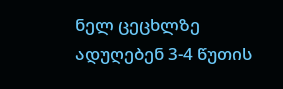ნელ ცეცხლზე ადუღებენ 3-4 წუთის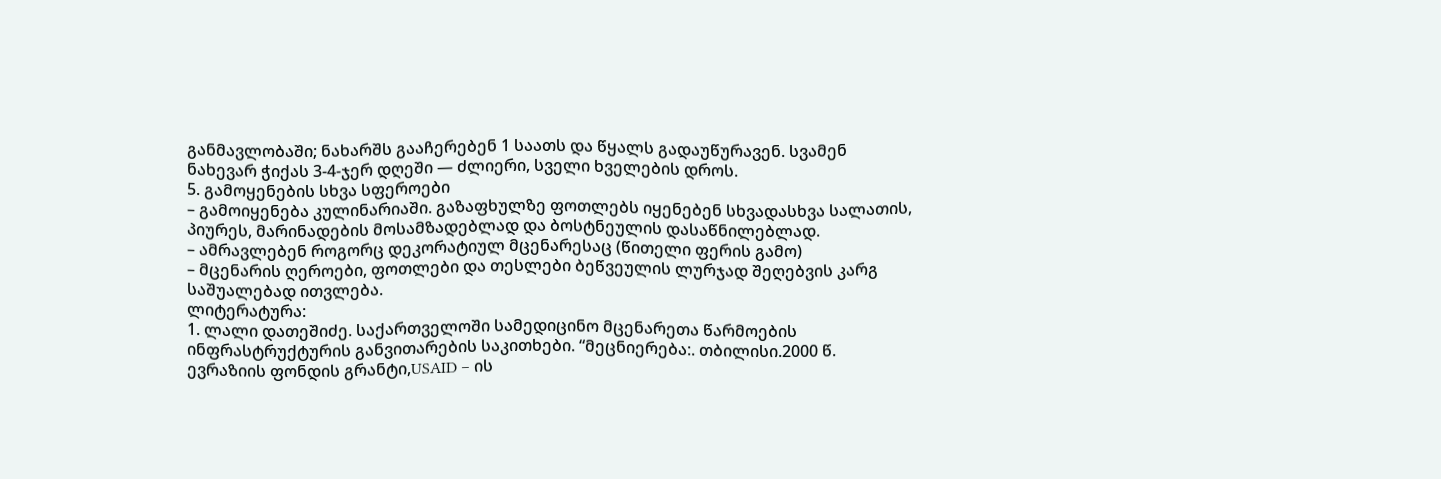განმავლობაში; ნახარშს გააჩერებენ 1 საათს და წყალს გადაუწურავენ. სვამენ ნახევარ ჭიქას 3-4-ჯერ დღეში — ძლიერი, სველი ხველების დროს.
5. გამოყენების სხვა სფეროები
– გამოიყენება კულინარიაში. გაზაფხულზე ფოთლებს იყენებენ სხვადასხვა სალათის, პიურეს, მარინადების მოსამზადებლად და ბოსტნეულის დასაწნილებლად.
– ამრავლებენ როგორც დეკორატიულ მცენარესაც (წითელი ფერის გამო)
– მცენარის ღეროები, ფოთლები და თესლები ბეწვეულის ლურჯად შეღებვის კარგ საშუალებად ითვლება.
ლიტერატურა:
1. ლალი დათეშიძე. საქართველოში სამედიცინო მცენარეთა წარმოების ინფრასტრუქტურის განვითარების საკითხები. “მეცნიერება:. თბილისი.2000 წ. ევრაზიის ფონდის გრანტი,USAID – ის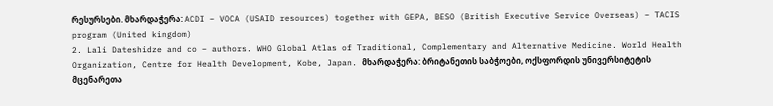რესურსები. მხარდაჭერა: ACDI – VOCA (USAID resources) together with GEPA, BESO (British Executive Service Overseas) – TACIS program (United kingdom)
2. Lali Dateshidze and co – authors. WHO Global Atlas of Traditional, Complementary and Alternative Medicine. World Health Organization, Centre for Health Development, Kobe, Japan. მხარდაჭერა: ბრიტანეთის საბჭოები, ოქსფორდის უნივერსიტეტის მცენარეთა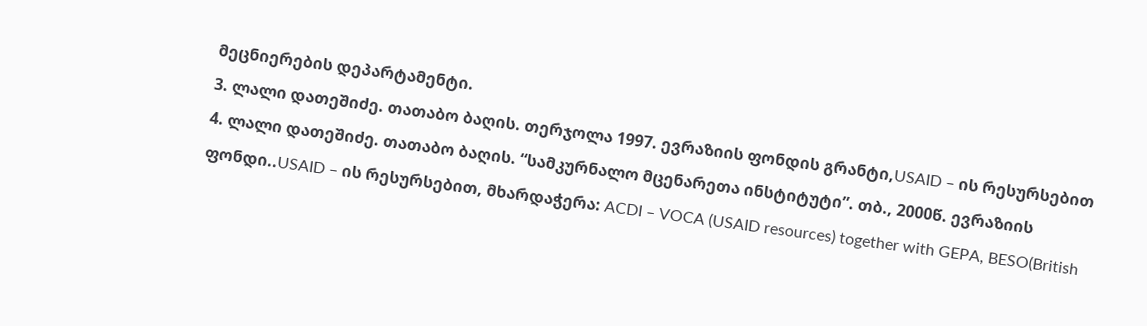მეცნიერების დეპარტამენტი.
3. ლალი დათეშიძე. თათაბო ბაღის. თერჯოლა 1997. ევრაზიის ფონდის გრანტი,USAID – ის რესურსებით
4. ლალი დათეშიძე. თათაბო ბაღის. “სამკურნალო მცენარეთა ინსტიტუტი”. თბ., 2000წ. ევრაზიის ფონდი..USAID – ის რესურსებით, მხარდაჭერა: ACDI – VOCA (USAID resources) together with GEPA, BESO(British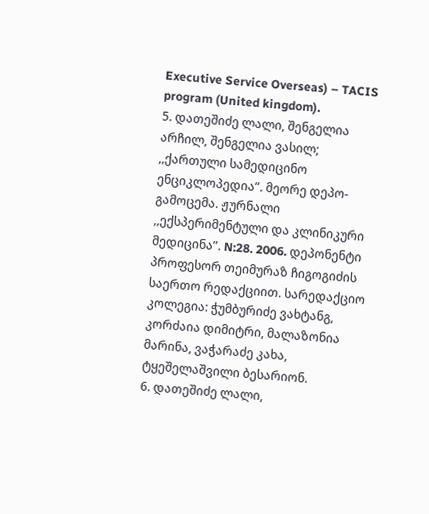Executive Service Overseas) – TACIS program (United kingdom).
5. დათეშიძე ლალი, შენგელია არჩილ, შენგელია ვასილ; ,,ქართული სამედიცინო ენციკლოპედია”. მეორე დეპო-გამოცემა. ჟურნალი ,,ექსპერიმენტული და კლინიკური მედიცინა”. N:28. 2006. დეპონენტი პროფესორ თეიმურაზ ჩიგოგიძის საერთო რედაქციით. სარედაქციო კოლეგია: ჭუმბურიძე ვახტანგ, კორძაია დიმიტრი, მალაზონია მარინა, ვაჭარაძე კახა, ტყეშელაშვილი ბესარიონ.
6. დათეშიძე ლალი,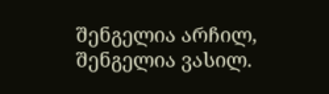შენგელია არჩილ, შენგელია ვასილ.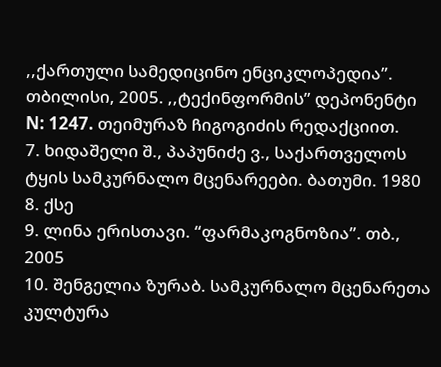,,ქართული სამედიცინო ენციკლოპედია”. თბილისი, 2005. ,,ტექინფორმის” დეპონენტი N: 1247. თეიმურაზ ჩიგოგიძის რედაქციით.
7. ხიდაშელი შ., პაპუნიძე ვ., საქართველოს ტყის სამკურნალო მცენარეები. ბათუმი. 1980
8. ქსე
9. ლინა ერისთავი. “ფარმაკოგნოზია”. თბ., 2005
10. შენგელია ზურაბ. სამკურნალო მცენარეთა კულტურა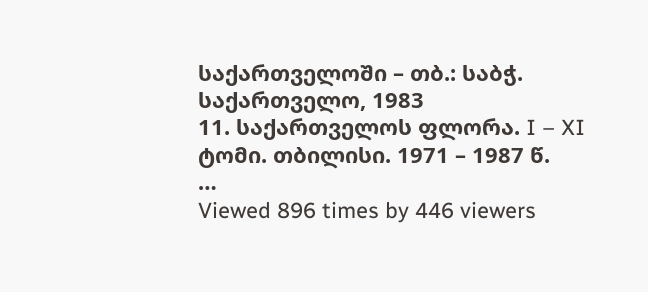საქართველოში – თბ.: საბჭ. საქართველო, 1983
11. საქართველოს ფლორა. I – XI ტომი. თბილისი. 1971 – 1987 წ.
…
Viewed 896 times by 446 viewers